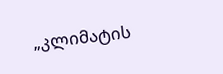„კლიმატის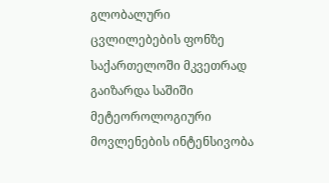გლობალური ცვლილებების ფონზე საქართელოში მკვეთრად გაიზარდა საშიში მეტეოროლოგიური მოვლენების ინტენსივობა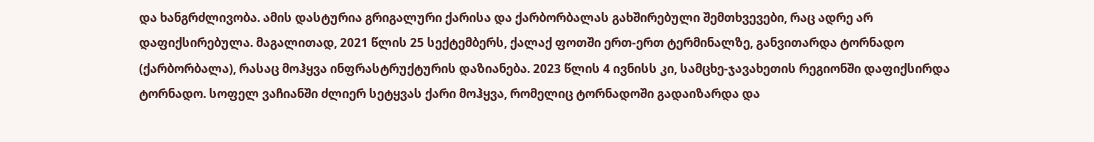და ხანგრძლივობა. ამის დასტურია გრიგალური ქარისა და ქარბორბალას გახშირებული შემთხვევები, რაც ადრე არ დაფიქსირებულა. მაგალითად, 2021 წლის 25 სექტემბერს, ქალაქ ფოთში ერთ-ერთ ტერმინალზე, განვითარდა ტორნადო (ქარბორბალა), რასაც მოჰყვა ინფრასტრუქტურის დაზიანება. 2023 წლის 4 ივნისს კი, სამცხე-ჯავახეთის რეგიონში დაფიქსირდა ტორნადო. სოფელ ვაჩიანში ძლიერ სეტყვას ქარი მოჰყვა, რომელიც ტორნადოში გადაიზარდა და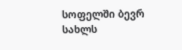სოფელში ბევრ სახლს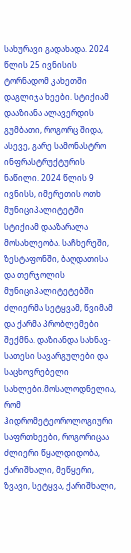სახურავი გადახადა. 2024 წლის 25 ივნისის ტორნადომ კახეთში დაგლიჯა ხეები. სტიქიამ დააზიანა ალავერდის გუმბათი, როგორც შიდა, ასევე, გარე სამონასტრო ინფრასტრუქტურის ნაწილი. 2024 წლის 9 ივნისს, იმერეთის ოთხ მუნიციპალიტეტში სტიქიამ დააზარალა მოსახლეობა. საჩხერეში, ზესტაფონში, ბაღდათისა და თერჯოლის მუნიციპალიტეტებში ძლიერმა სეტყვამ, წვიმამ და ქარმა პრობლემები შექმნა. დაზიანდა სახნავ-სათესი სავარგულები და საცხოვრებელი სახლები.მოსალოდნელია, რომ ჰიდრომეტეოროლოგიური საფრთხეები, როგორიცაა ძლიერი წყალდიდობა, ქარიშხალი, მეწყერი, ზვავი, სეტყვა, ქარიშხალი,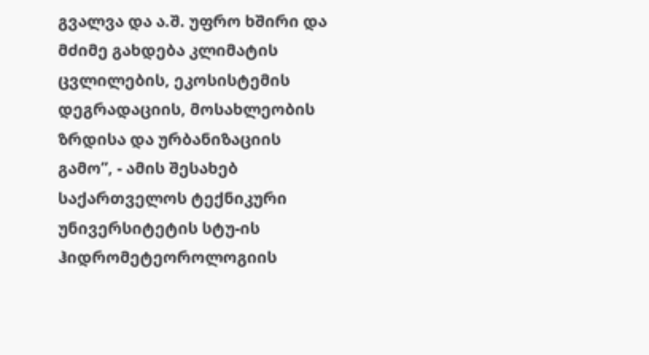გვალვა და ა.შ. უფრო ხშირი და მძიმე გახდება კლიმატის ცვლილების, ეკოსისტემის დეგრადაციის, მოსახლეობის ზრდისა და ურბანიზაციის გამო”, - ამის შესახებ საქართველოს ტექნიკური უნივერსიტეტის სტუ-ის ჰიდრომეტეოროლოგიის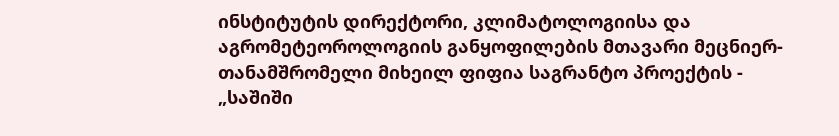ინსტიტუტის დირექტორი, კლიმატოლოგიისა და აგრომეტეოროლოგიის განყოფილების მთავარი მეცნიერ-თანამშრომელი მიხეილ ფიფია საგრანტო პროექტის - „საშიში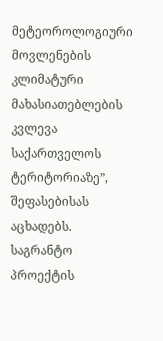მეტეოროლოგიური მოვლენების კლიმატური მახასიათებლების კვლევა საქართველოს ტერიტორიაზე”, შეფასებისას აცხადებს.
საგრანტო პროექტის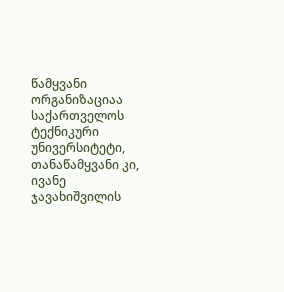წამყვანი ორგანიზაციაა საქართველოს ტექნიკური უნივერსიტეტი, თანაწამყვანი კი, ივანე ჯავახიშვილის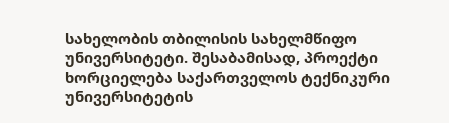სახელობის თბილისის სახელმწიფო უნივერსიტეტი. შესაბამისად, პროექტი ხორციელება საქართველოს ტექნიკური უნივერსიტეტის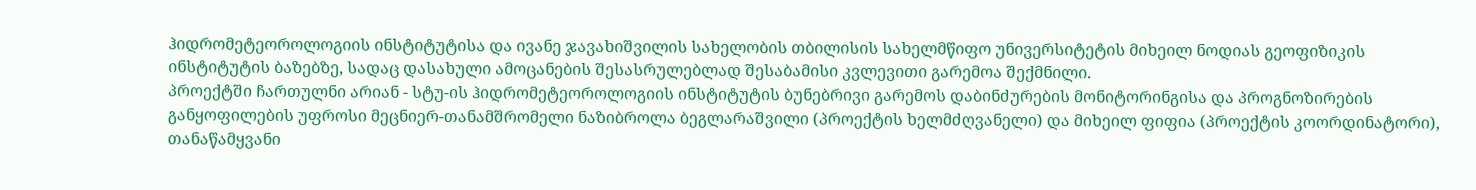ჰიდრომეტეოროლოგიის ინსტიტუტისა და ივანე ჯავახიშვილის სახელობის თბილისის სახელმწიფო უნივერსიტეტის მიხეილ ნოდიას გეოფიზიკის ინსტიტუტის ბაზებზე, სადაც დასახული ამოცანების შესასრულებლად შესაბამისი კვლევითი გარემოა შექმნილი.
პროექტში ჩართულნი არიან - სტუ-ის ჰიდრომეტეოროლოგიის ინსტიტუტის ბუნებრივი გარემოს დაბინძურების მონიტორინგისა და პროგნოზირების განყოფილების უფროსი მეცნიერ-თანამშრომელი ნაზიბროლა ბეგლარაშვილი (პროექტის ხელმძღვანელი) და მიხეილ ფიფია (პროექტის კოორდინატორი), თანაწამყვანი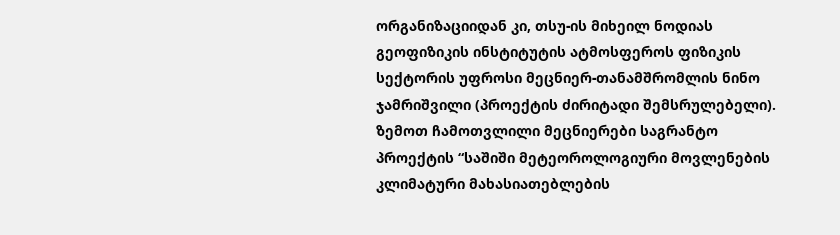ორგანიზაციიდან კი, თსუ-ის მიხეილ ნოდიას გეოფიზიკის ინსტიტუტის ატმოსფეროს ფიზიკის სექტორის უფროსი მეცნიერ-თანამშრომლის ნინო ჯამრიშვილი (პროექტის ძირიტადი შემსრულებელი). ზემოთ ჩამოთვლილი მეცნიერები საგრანტო პროექტის “საშიში მეტეოროლოგიური მოვლენების კლიმატური მახასიათებლების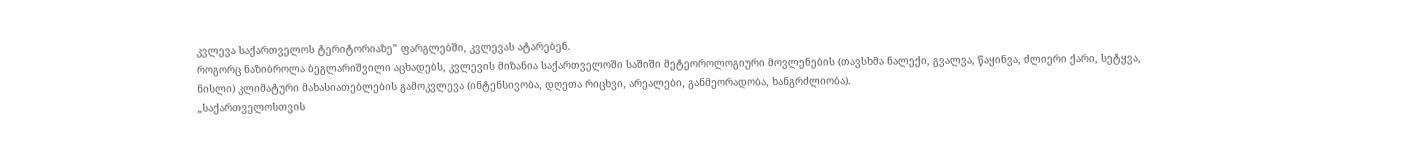კვლევა საქართველოს ტერიტორიაზე” ფარგლებში, კვლევას ატარებენ.
როგორც ნაზიბროლა ბეგლარიშვილი აცხადებს, კვლევის მიზანია საქართველოში საშიში მეტეოროლოგიური მოვლენების (თავსხმა ნალექი, გვალვა, წაყინვა, ძლიერი ქარი, სეტყვა, ნისლი) კლიმატური მახასიათებლების გამოკვლევა (ინტენსივობა, დღეთა რიცხვი, არეალები, განმეორადობა, ხანგრძლიობა).
„საქართველოსთვის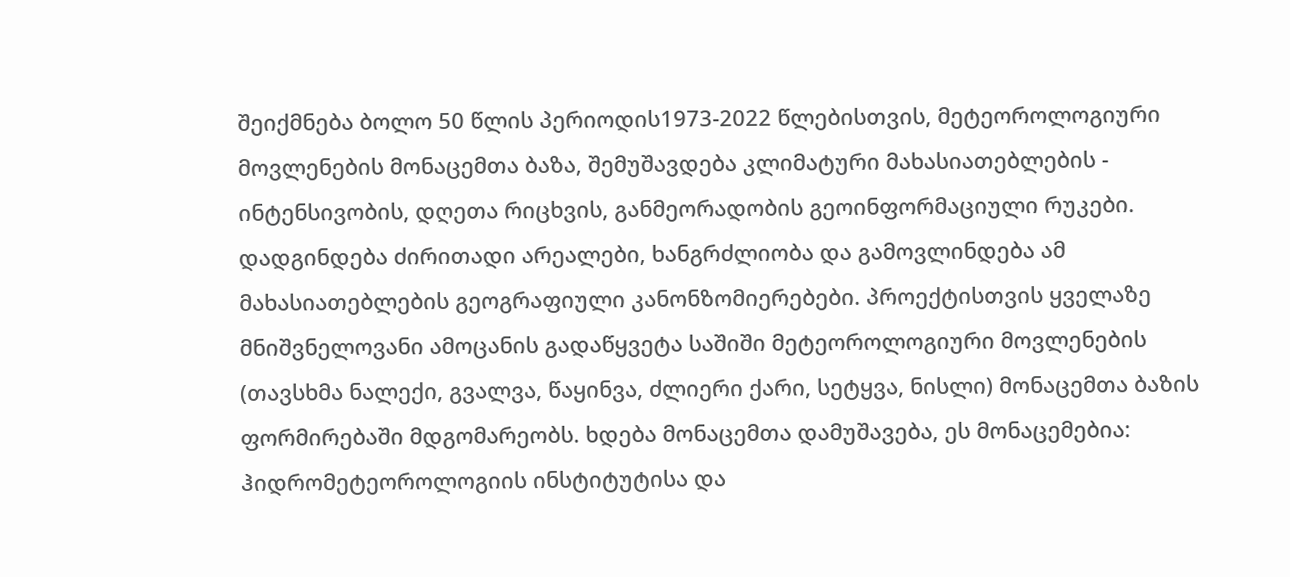შეიქმნება ბოლო 50 წლის პერიოდის1973-2022 წლებისთვის, მეტეოროლოგიური მოვლენების მონაცემთა ბაზა, შემუშავდება კლიმატური მახასიათებლების - ინტენსივობის, დღეთა რიცხვის, განმეორადობის გეოინფორმაციული რუკები. დადგინდება ძირითადი არეალები, ხანგრძლიობა და გამოვლინდება ამ მახასიათებლების გეოგრაფიული კანონზომიერებები. პროექტისთვის ყველაზე მნიშვნელოვანი ამოცანის გადაწყვეტა საშიში მეტეოროლოგიური მოვლენების (თავსხმა ნალექი, გვალვა, წაყინვა, ძლიერი ქარი, სეტყვა, ნისლი) მონაცემთა ბაზის ფორმირებაში მდგომარეობს. ხდება მონაცემთა დამუშავება, ეს მონაცემებია: ჰიდრომეტეოროლოგიის ინსტიტუტისა და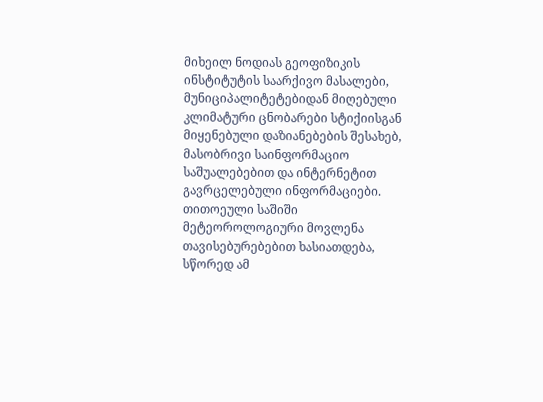მიხეილ ნოდიას გეოფიზიკის ინსტიტუტის საარქივო მასალები, მუნიციპალიტეტებიდან მიღებული კლიმატური ცნობარები სტიქიისგან მიყენებული დაზიანებების შესახებ, მასობრივი საინფორმაციო საშუალებებით და ინტერნეტით გავრცელებული ინფორმაციები. თითოეული საშიში მეტეოროლოგიური მოვლენა თავისებურებებით ხასიათდება, სწორედ ამ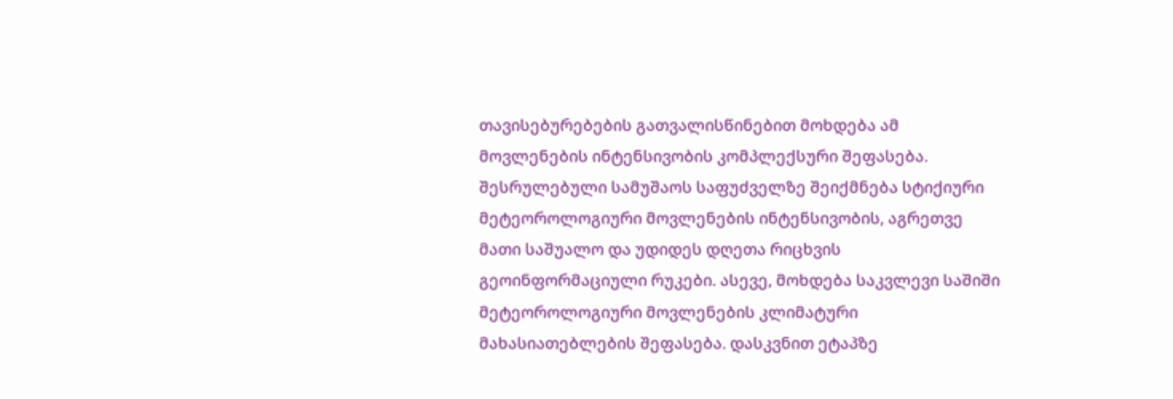თავისებურებების გათვალისწინებით მოხდება ამ მოვლენების ინტენსივობის კომპლექსური შეფასება. შესრულებული სამუშაოს საფუძველზე შეიქმნება სტიქიური მეტეოროლოგიური მოვლენების ინტენსივობის, აგრეთვე მათი საშუალო და უდიდეს დღეთა რიცხვის გეოინფორმაციული რუკები. ასევე, მოხდება საკვლევი საშიში მეტეოროლოგიური მოვლენების კლიმატური მახასიათებლების შეფასება. დასკვნით ეტაპზე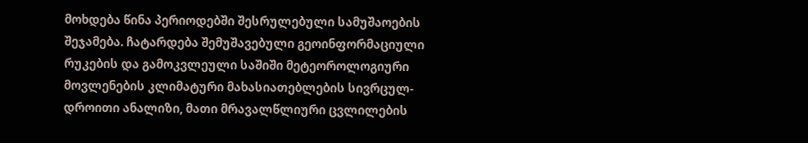მოხდება წინა პერიოდებში შესრულებული სამუშაოების შეჯამება. ჩატარდება შემუშავებული გეოინფორმაციული რუკების და გამოკვლეული საშიში მეტეოროლოგიური მოვლენების კლიმატური მახასიათებლების სივრცულ-დროითი ანალიზი, მათი მრავალწლიური ცვლილების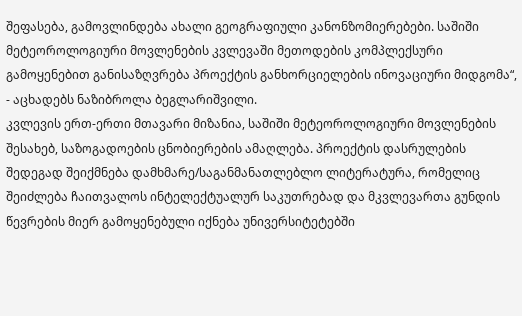შეფასება, გამოვლინდება ახალი გეოგრაფიული კანონზომიერებები. საშიში მეტეოროლოგიური მოვლენების კვლევაში მეთოდების კომპლექსური გამოყენებით განისაზღვრება პროექტის განხორციელების ინოვაციური მიდგომა“, - აცხადებს ნაზიბროლა ბეგლარიშვილი.
კვლევის ერთ-ერთი მთავარი მიზანია, საშიში მეტეოროლოგიური მოვლენების შესახებ, საზოგადოების ცნობიერების ამაღლება. პროექტის დასრულების შედეგად შეიქმნება დამხმარე/საგანმანათლებლო ლიტერატურა, რომელიც შეიძლება ჩაითვალოს ინტელექტუალურ საკუთრებად და მკვლევართა გუნდის წევრების მიერ გამოყენებული იქნება უნივერსიტეტებში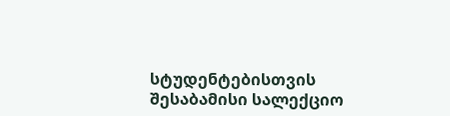სტუდენტებისთვის შესაბამისი სალექციო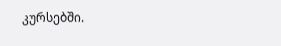კურსებში.